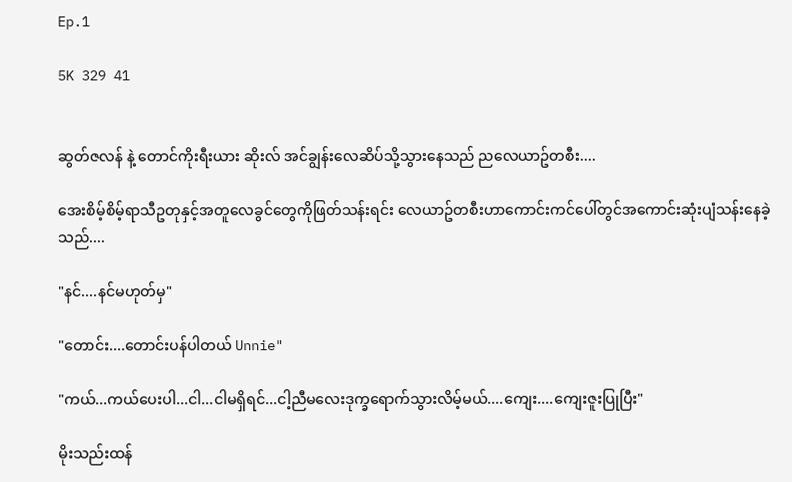Ep.1

5K 329 41


ဆွတ်ဇလန် နဲ့ တောင်ကိုးရီးယား ဆိုးလ် အင်ချွန်းလေဆိပ်သို့သွားနေသည် ညလေယာဥ်တစီး....

အေးစိမ့်စိမ့်ရာသီဥတုနှင့်အတူလေခွင်တွေကိုဖြတ်သန်းရင်း လေယာဥ်တစီးဟာကောင်းကင်ပေါ်တွင်အကောင်းဆုံးပျံသန်းနေခဲ့သည်....

"နင်....နင်မဟုတ်မှ"

"တောင်း....တောင်းပန်ပါတယ် Unnie"

"ကယ်...ကယ်ပေးပါ...ငါ...ငါမရှိရင်...ငါ့ညီမလေးဒုက္ခရောက်သွားလိမ့်မယ်....ကျေး....ကျေးဇူးပြုပြီး"

မိုးသည်းထန်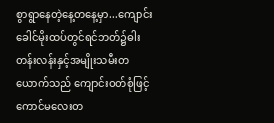စွာရွာနေတဲ့နေ့တနေ့မှာ...ကျောင်းခေါင်မိုးထပ်တွင်ရင်ဘတ်၌ဓါးတန်းလန်းနှင့်အမျိုးသမီးတယောက်သည် ကျောင်းဝတ်စုံဖြင့်ကောင်မလေးတ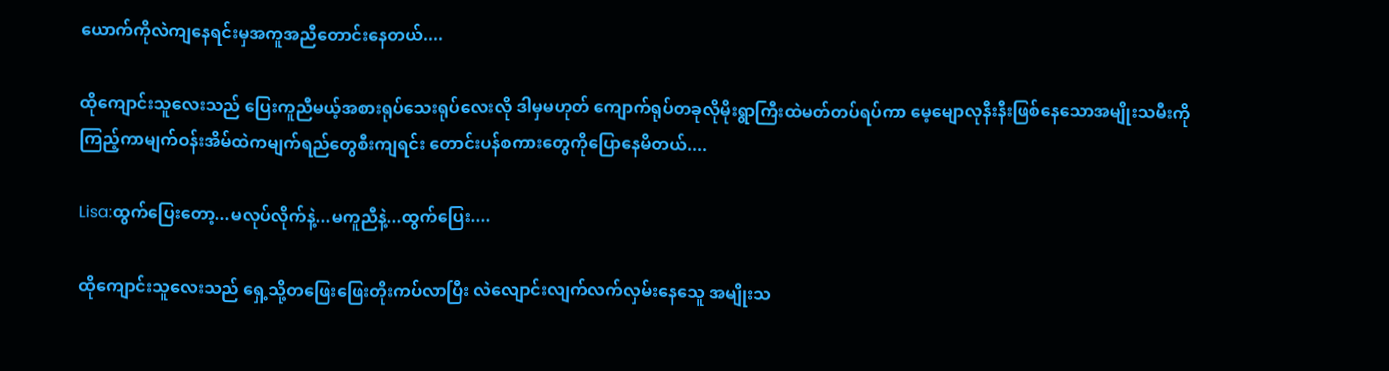ယောက်ကိုလဲကျနေရင်းမှအကူအညီတောင်းနေတယ်....

ထိုကျောင်းသူလေးသည် ပြေးကူညီမယ့်အစားရုပ်သေးရုပ်လေးလို ဒါမှမဟုတ် ကျောက်ရုပ်တခုလိုမိုးရွာကြီးထဲမတ်တပ်ရပ်ကာ မေ့မျောလုနီးနီးဖြစ်နေသောအမျိုးသမီးကို
ကြည့်ကာမျက်ဝန်းအိမ်ထဲကမျက်ရည်တွေစီးကျရင်း တောင်းပန်စကားတွေကိုပြောနေမိတယ်....

Lisa:ထွက်ပြေးတော့...မလုပ်လိုက်နဲ့...မကူညီနဲ့...ထွက်ပြေး....

ထိုကျောင်းသူလေးသည် ရှေ့သို့တဖြေးဖြေးတိုးကပ်လာပြီး လဲလျောင်းလျက်လက်လှမ်းနေသေူ အမျိုးသ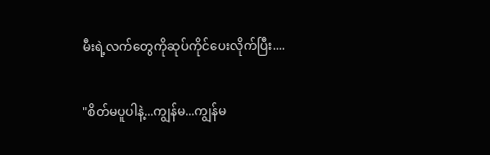မီးရဲ့လက်တွေကိုဆုပ်ကိုင်ပေးလိုက်ပြီး....

"စိတ်မပူပါနဲ့...ကျွန်မ...ကျွန်မ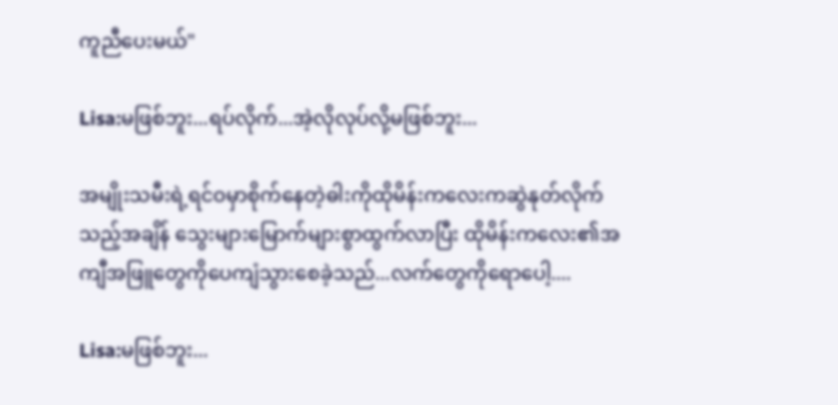ကူညီပေးမယ်"

Lisa:မဖြစ်ဘူး...ရပ်လိုက်...အဲ့လိုလုပ်လို့မဖြစ်ဘူး...

အမျိုးသမီးရဲ့ရင်ဝမှာစိုက်နေတဲ့ဓါးကိုထိုမိန်းကလေးကဆွဲနုတ်လိုက်
သည့်အချိန် သွေးများမြောက်များစွာထွက်လာပြီး ထိုမိန်းကလေး၏အကျီအဖြူတွေကိုပေကျံသွားစေခဲ့သည်...လက်တွေကိုရောပေါ့....

Lisa:မဖြစ်ဘူး...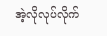အဲ့လိုလုပ်လိုက်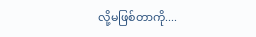လို့မဖြစ်တာကို....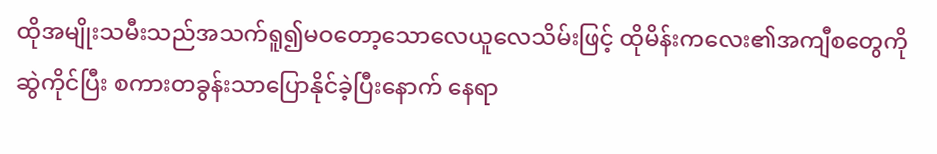ထိုအမျိုးသမီးသည်အသက်ရူ၍မဝတော့သောလေယူလေသိမ်းဖြင့် ထိုမိန်းကလေး၏အကျီစတွေကိုဆွဲကိုင်ပြီး စကားတခွန်းသာပြောနိုင်ခဲ့ပြီးနောက် နေရာ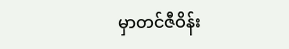မှာတင်ဇီဝိန်း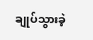ချုပ်သွားခဲ့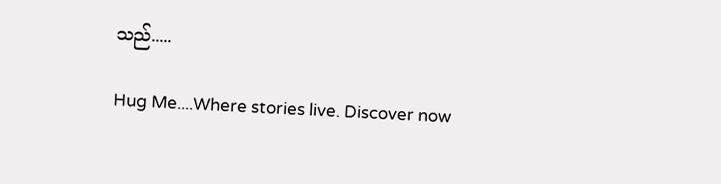သည်.....

Hug Me....Where stories live. Discover now